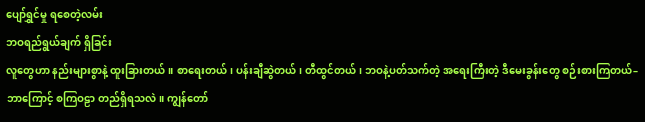ပျော်ရွှင်မှု ရစေတဲ့လမ်း
ဘဝရည်ရွယ်ချက် ရှိခြင်း
လူတွေဟာ နည်းများစွာနဲ့ ထူးခြားတယ်။ စာရေးတယ်၊ ပန်းချီဆွဲတယ်၊ တီထွင်တယ်၊ ဘဝနဲ့ပတ်သက်တဲ့ အရေးကြီးတဲ့ ဒီမေးခွန်းတွေ စဉ်းစားကြတယ်– ဘာကြောင့် စကြဝဠာ တည်ရှိရသလဲ။ ကျွန်တော်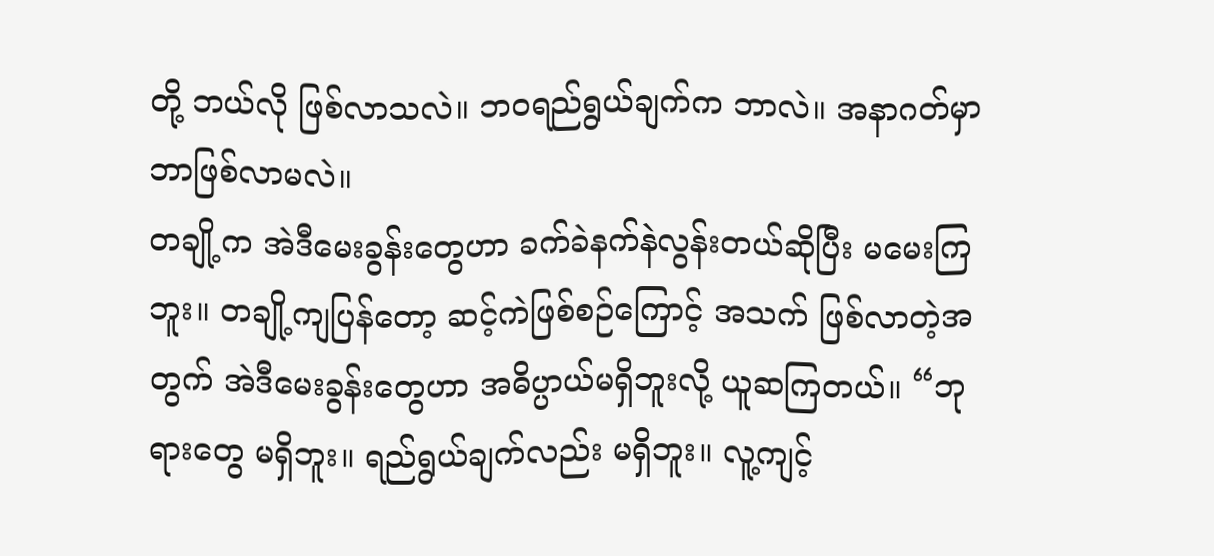တို့ ဘယ်လို ဖြစ်လာသလဲ။ ဘဝရည်ရွယ်ချက်က ဘာလဲ။ အနာဂတ်မှာ ဘာဖြစ်လာမလဲ။
တချို့က အဲဒီမေးခွန်းတွေဟာ ခက်ခဲနက်နဲလွန်းတယ်ဆိုပြီး မမေးကြဘူး။ တချို့ကျပြန်တော့ ဆင့်ကဲဖြစ်စဉ်ကြောင့် အသက် ဖြစ်လာတဲ့အတွက် အဲဒီမေးခွန်းတွေဟာ အဓိပ္ပာယ်မရှိဘူးလို့ ယူဆကြတယ်။ “ဘုရားတွေ မရှိဘူး။ ရည်ရွယ်ချက်လည်း မရှိဘူး။ လူ့ကျင့်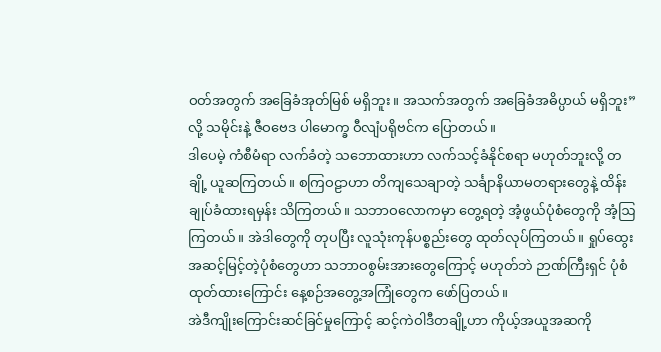ဝတ်အတွက် အခြေခံအုတ်မြစ် မရှိဘူး။ အသက်အတွက် အခြေခံအဓိပ္ပာယ် မရှိဘူး” လို့ သမိုင်းနဲ့ ဇီဝဗေဒ ပါမောက္ခ ဝီလျံပရိုဗင်က ပြောတယ်။
ဒါပေမဲ့ ကံစီမံရာ လက်ခံတဲ့ သဘောထားဟာ လက်သင့်ခံနိုင်စရာ မဟုတ်ဘူးလို့ တချို့ ယူဆကြတယ်။ စကြဝဠာဟာ တိကျသေချာတဲ့ သင်္ချာနိယာမတရားတွေနဲ့ ထိန်းချုပ်ခံထားရမှန်း သိကြတယ်။ သဘာဝလောကမှာ တွေ့ရတဲ့ အံ့ဖွယ်ပုံစံတွေကို အံ့ဩကြတယ်။ အဲဒါတွေကို တုပပြီး လူသုံးကုန်ပစ္စည်းတွေ ထုတ်လုပ်ကြတယ်။ ရှုပ်ထွေးအဆင့်မြင့်တဲ့ပုံစံတွေဟာ သဘာဝစွမ်းအားတွေကြောင့် မဟုတ်ဘဲ ဉာဏ်ကြီးရှင် ပုံစံထုတ်ထားကြောင်း နေ့စဉ်အတွေ့အကြုံတွေက ဖော်ပြတယ်။
အဲဒီကျိုးကြောင်းဆင်ခြင်မှုကြောင့် ဆင့်ကဲဝါဒီတချို့ဟာ ကိုယ့်အယူအဆကို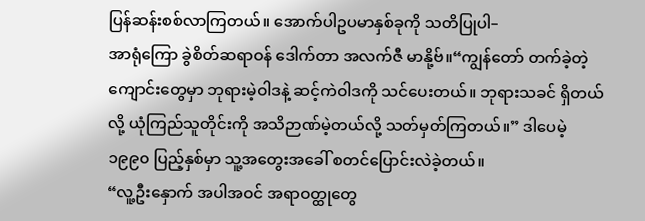ပြန်ဆန်းစစ်လာကြတယ်။ အောက်ပါဥပမာနှစ်ခုကို သတိပြုပါ–
အာရုံကြော ခွဲစိတ်ဆရာဝန် ဒေါက်တာ အလက်ဇီ မာနို့ဗ်။“ကျွန်တော် တက်ခဲ့တဲ့ကျောင်းတွေမှာ ဘုရားမဲ့ဝါဒနဲ့ ဆင့်ကဲဝါဒကို သင်ပေးတယ်။ ဘုရားသခင် ရှိတယ်လို့ ယုံကြည်သူတိုင်းကို အသိဉာဏ်မဲ့တယ်လို့ သတ်မှတ်ကြတယ်။” ဒါပေမဲ့ ၁၉၉၀ ပြည့်နှစ်မှာ သူ့အတွေးအခေါ် စတင်ပြောင်းလဲခဲ့တယ်။
“လူ့ဦးနှောက် အပါအဝင် အရာဝတ္ထုတွေ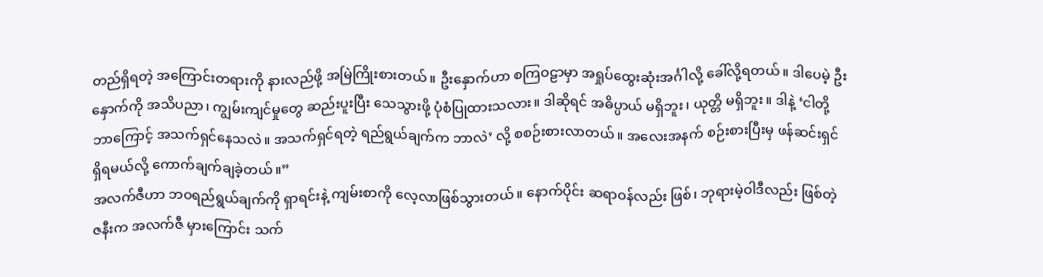တည်ရှိရတဲ့ အကြောင်းတရားကို နားလည်ဖို့ အမြဲကြိုးစားတယ်။ ဦးနှောက်ဟာ စကြဝဠာမှာ အရှုပ်ထွေးဆုံးအင်္ဂါလို့ ခေါ်လို့ရတယ်။ ဒါပေမဲ့ ဦးနှောက်ကို အသိပညာ၊ ကျွမ်းကျင်မှုတွေ ဆည်းပူးပြီး သေသွားဖို့ ပုံစံပြုထားသလား။ ဒါဆိုရင် အဓိပ္ပာယ် မရှိဘူး၊ ယုတ္တိ မရှိဘူး။ ဒါနဲ့ ‘ငါတို့ ဘာကြောင့် အသက်ရှင်နေသလဲ။ အသက်ရှင်ရတဲ့ ရည်ရွယ်ချက်က ဘာလဲ’ လို့ စစဉ်းစားလာတယ်။ အလေးအနက် စဉ်းစားပြီးမှ ဖန်ဆင်းရှင် ရှိရမယ်လို့ ကောက်ချက်ချခဲ့တယ်။”
အလက်ဇီဟာ ဘဝရည်ရွယ်ချက်ကို ရှာရင်းနဲ့ ကျမ်းစာကို လေ့လာဖြစ်သွားတယ်။ နောက်ပိုင်း ဆရာဝန်လည်း ဖြစ်၊ ဘုရားမဲ့ဝါဒီလည်း ဖြစ်တဲ့ ဇနီးက အလက်ဇီ မှားကြောင်း သက်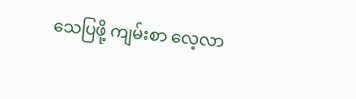သေပြဖို့ ကျမ်းစာ လေ့လာ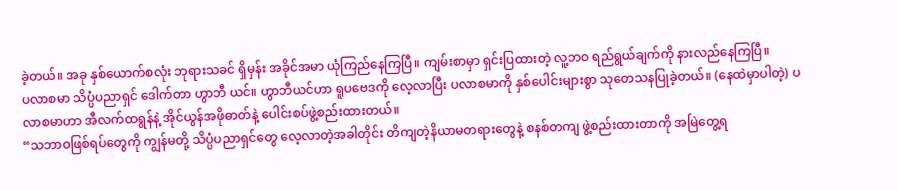ခဲ့တယ်။ အခု နှစ်ယောက်စလုံး ဘုရားသခင် ရှိမှန်း အခိုင်အမာ ယုံကြည်နေကြပြီ။ ကျမ်းစာမှာ ရှင်းပြထားတဲ့ လူ့ဘဝ ရည်ရွယ်ချက်ကို နားလည်နေကြပြီ။
ပလာစမာ သိပ္ပံပညာရှင် ဒေါက်တာ ဟွာဘီ ယင်။ ဟွာဘီယင်ဟာ ရူပဗေဒကို လေ့လာပြီး ပလာစမာကို နှစ်ပေါင်းများစွာ သုတေသနပြုခဲ့တယ်။ (နေထဲမှာပါတဲ့) ပလာစမာဟာ အီလက်ထရွန်နဲ့ အိုင်ယွန်အဖိုဓာတ်နဲ့ ပေါင်းစပ်ဖွဲ့စည်းထားတယ်။
“သဘာဝဖြစ်ရပ်တွေကို ကျွန်မတို့ သိပ္ပံပညာရှင်တွေ လေ့လာတဲ့အခါတိုင်း တိကျတဲ့နိယာမတရားတွေနဲ့ စနစ်တကျ ဖွဲ့စည်းထားတာကို အမြဲတွေ့ရ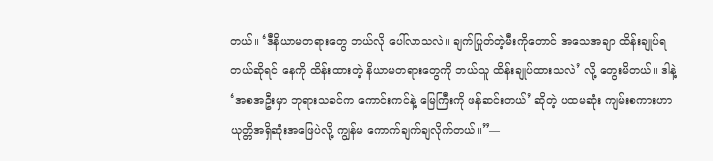တယ်။ ‘ဒီနိယာမတရားတွေ ဘယ်လို ပေါ်လာသလဲ။ ချက်ပြုတ်တဲ့မီးကိုတောင် အသေအချာ ထိန်းချုပ်ရတယ်ဆိုရင် နေကို ထိန်းထားတဲ့ နိယာမတရားတွေကို ဘယ်သူ ထိန်းချုပ်ထားသလဲ’ လို့ တွေးမိတယ်။ ဒါနဲ့ ‘အစအဦးမှာ ဘုရားသခင်က ကောင်းကင်နဲ့ မြေကြီးကို ဖန်ဆင်းတယ်’ ဆိုတဲ့ ပထမဆုံး ကျမ်းစကားဟာ ယုတ္တိအရှိဆုံးအဖြေပဲလို့ ကျွန်မ ကောက်ချက်ချလိုက်တယ်။”—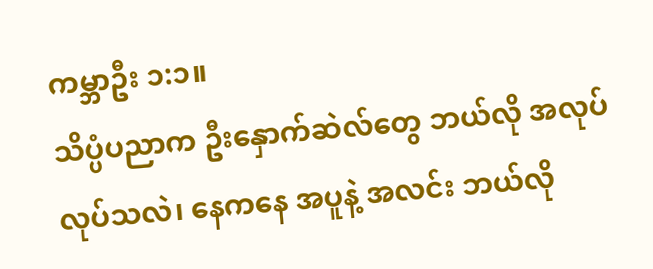ကမ္ဘာဦး ၁:၁။
သိပ္ပံပညာက ဦးနှောက်ဆဲလ်တွေ ဘယ်လို အလုပ်လုပ်သလဲ၊ နေကနေ အပူနဲ့ အလင်း ဘယ်လို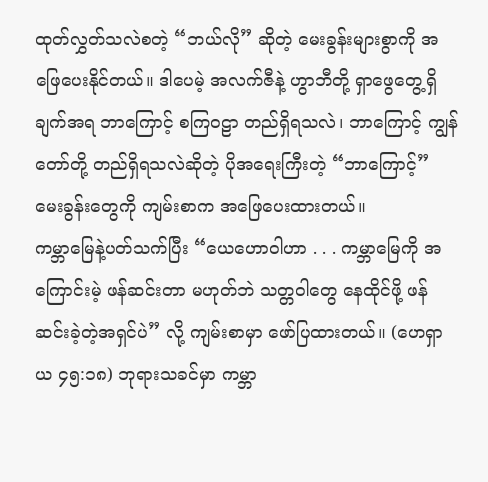ထုတ်လွှတ်သလဲစတဲ့ “ဘယ်လို” ဆိုတဲ့ မေးခွန်းများစွာကို အဖြေပေးနိုင်တယ်။ ဒါပေမဲ့ အလက်ဇီနဲ့ ဟွာဘီတို့ ရှာဖွေတွေ့ရှိချက်အရ ဘာကြောင့် စကြဝဠာ တည်ရှိရသလဲ၊ ဘာကြောင့် ကျွန်တော်တို့ တည်ရှိရသလဲဆိုတဲ့ ပိုအရေးကြီးတဲ့ “ဘာကြောင့်” မေးခွန်းတွေကို ကျမ်းစာက အဖြေပေးထားတယ်။
ကမ္ဘာမြေနဲ့ပတ်သက်ပြီး “ယေဟောဝါဟာ . . . ကမ္ဘာမြေကို အကြောင်းမဲ့ ဖန်ဆင်းတာ မဟုတ်ဘဲ သတ္တဝါတွေ နေထိုင်ဖို့ ဖန်ဆင်းခဲ့တဲ့အရှင်ပဲ” လို့ ကျမ်းစာမှာ ဖော်ပြထားတယ်။ (ဟေရှာယ ၄၅:၁၈) ဘုရားသခင်မှာ ကမ္ဘာ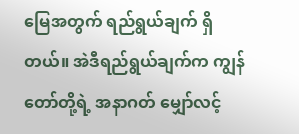မြေအတွက် ရည်ရွယ်ချက် ရှိတယ်။ အဲဒီရည်ရွယ်ချက်က ကျွန်တော်တို့ရဲ့ အနာဂတ် မျှော်လင့်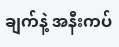ချက်နဲ့ အနီးကပ်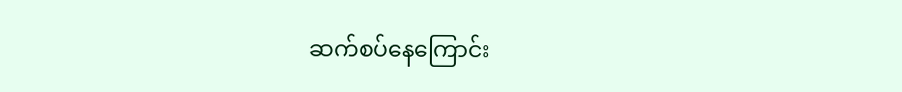ဆက်စပ်နေကြောင်း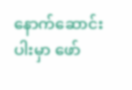နောက်ဆောင်းပါးမှာ ဖော်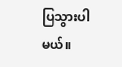ပြသွားပါမယ်။